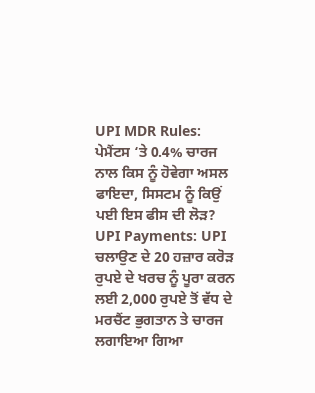UPI MDR Rules: ਪੇਮੈਂਟਸ ‘ਤੇ 0.4% ਚਾਰਜ ਨਾਲ ਕਿਸ ਨੂੰ ਹੋਵੇਗਾ ਅਸਲ ਫਾਇਦਾ, ਸਿਸਟਮ ਨੂੰ ਕਿਉਂ ਪਈ ਇਸ ਫੀਸ ਦੀ ਲੋੜ?
UPI Payments: UPI ਚਲਾਉਣ ਦੇ 20 ਹਜ਼ਾਰ ਕਰੋੜ ਰੁਪਏ ਦੇ ਖਰਚ ਨੂੰ ਪੂਰਾ ਕਰਨ ਲਈ 2,000 ਰੁਪਏ ਤੋਂ ਵੱਧ ਦੇ ਮਰਚੈਂਟ ਭੁਗਤਾਨ ਤੇ ਚਾਰਜ ਲਗਾਇਆ ਗਿਆ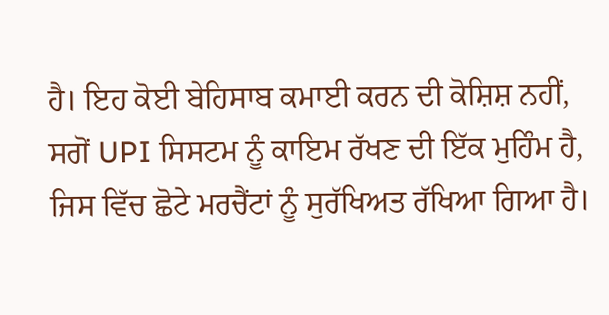ਹੈ। ਇਹ ਕੋਈ ਬੇਹਿਸਾਬ ਕਮਾਈ ਕਰਨ ਦੀ ਕੋਸ਼ਿਸ਼ ਨਹੀਂ, ਸਗੋਂ UPI ਸਿਸਟਮ ਨੂੰ ਕਾਇਮ ਰੱਖਣ ਦੀ ਇੱਕ ਮੁਹਿੰਮ ਹੈ, ਜਿਸ ਵਿੱਚ ਛੋਟੇ ਮਰਚੈਂਟਾਂ ਨੂੰ ਸੁਰੱਖਿਅਤ ਰੱਖਿਆ ਗਿਆ ਹੈ।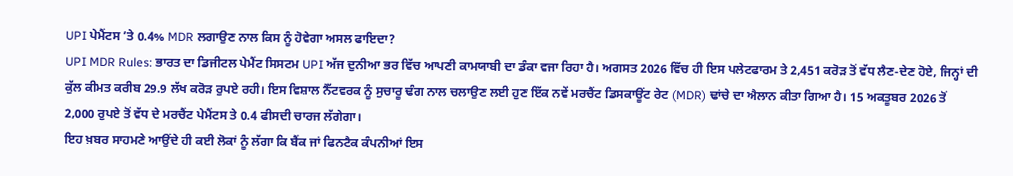UPI ਪੇਮੈਂਟਸ ’ਤੇ 0.4% MDR ਲਗਾਉਣ ਨਾਲ ਕਿਸ ਨੂੰ ਹੋਵੇਗਾ ਅਸਲ ਫਾਇਦਾ?
UPI MDR Rules: ਭਾਰਤ ਦਾ ਡਿਜੀਟਲ ਪੇਮੈਂਟ ਸਿਸਟਮ UPI ਅੱਜ ਦੁਨੀਆ ਭਰ ਵਿੱਚ ਆਪਣੀ ਕਾਮਯਾਬੀ ਦਾ ਡੰਕਾ ਵਜਾ ਰਿਹਾ ਹੈ। ਅਗਸਤ 2026 ਵਿੱਚ ਹੀ ਇਸ ਪਲੇਟਫਾਰਮ ਤੇ 2,451 ਕਰੋੜ ਤੋਂ ਵੱਧ ਲੈਣ-ਦੇਣ ਹੋਏ, ਜਿਨ੍ਹਾਂ ਦੀ ਕੁੱਲ ਕੀਮਤ ਕਰੀਬ 29.9 ਲੱਖ ਕਰੋੜ ਰੁਪਏ ਰਹੀ। ਇਸ ਵਿਸ਼ਾਲ ਨੈੱਟਵਰਕ ਨੂੰ ਸੁਚਾਰੂ ਢੰਗ ਨਾਲ ਚਲਾਉਣ ਲਈ ਹੁਣ ਇੱਕ ਨਵੇਂ ਮਰਚੈਂਟ ਡਿਸਕਾਊਂਟ ਰੇਟ (MDR) ਢਾਂਚੇ ਦਾ ਐਲਾਨ ਕੀਤਾ ਗਿਆ ਹੈ। 15 ਅਕਤੂਬਰ 2026 ਤੋਂ 2,000 ਰੁਪਏ ਤੋਂ ਵੱਧ ਦੇ ਮਰਚੈਂਟ ਪੇਮੈਂਟਸ ਤੇ 0.4 ਫੀਸਦੀ ਚਾਰਜ ਲੱਗੇਗਾ।
ਇਹ ਖ਼ਬਰ ਸਾਹਮਣੇ ਆਉਂਦੇ ਹੀ ਕਈ ਲੋਕਾਂ ਨੂੰ ਲੱਗਾ ਕਿ ਬੈਂਕ ਜਾਂ ਫਿਨਟੈਕ ਕੰਪਨੀਆਂ ਇਸ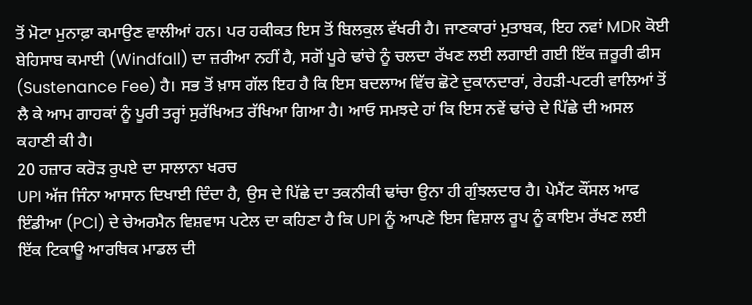ਤੋਂ ਮੋਟਾ ਮੁਨਾਫ਼ਾ ਕਮਾਉਣ ਵਾਲੀਆਂ ਹਨ। ਪਰ ਹਕੀਕਤ ਇਸ ਤੋਂ ਬਿਲਕੁਲ ਵੱਖਰੀ ਹੈ। ਜਾਣਕਾਰਾਂ ਮੁਤਾਬਕ, ਇਹ ਨਵਾਂ MDR ਕੋਈ ਬੇਹਿਸਾਬ ਕਮਾਈ (Windfall) ਦਾ ਜ਼ਰੀਆ ਨਹੀਂ ਹੈ, ਸਗੋਂ ਪੂਰੇ ਢਾਂਚੇ ਨੂੰ ਚਲਦਾ ਰੱਖਣ ਲਈ ਲਗਾਈ ਗਈ ਇੱਕ ਜ਼ਰੂਰੀ ਫੀਸ (Sustenance Fee) ਹੈ। ਸਭ ਤੋਂ ਖ਼ਾਸ ਗੱਲ ਇਹ ਹੈ ਕਿ ਇਸ ਬਦਲਾਅ ਵਿੱਚ ਛੋਟੇ ਦੁਕਾਨਦਾਰਾਂ, ਰੇਹੜੀ-ਪਟਰੀ ਵਾਲਿਆਂ ਤੋਂ ਲੈ ਕੇ ਆਮ ਗਾਹਕਾਂ ਨੂੰ ਪੂਰੀ ਤਰ੍ਹਾਂ ਸੁਰੱਖਿਅਤ ਰੱਖਿਆ ਗਿਆ ਹੈ। ਆਓ ਸਮਝਦੇ ਹਾਂ ਕਿ ਇਸ ਨਵੇਂ ਢਾਂਚੇ ਦੇ ਪਿੱਛੇ ਦੀ ਅਸਲ ਕਹਾਣੀ ਕੀ ਹੈ।
20 ਹਜ਼ਾਰ ਕਰੋੜ ਰੁਪਏ ਦਾ ਸਾਲਾਨਾ ਖਰਚ
UPI ਅੱਜ ਜਿੰਨਾ ਆਸਾਨ ਦਿਖਾਈ ਦਿੰਦਾ ਹੈ, ਉਸ ਦੇ ਪਿੱਛੇ ਦਾ ਤਕਨੀਕੀ ਢਾਂਚਾ ਉਨਾ ਹੀ ਗੁੰਝਲਦਾਰ ਹੈ। ਪੇਮੈਂਟ ਕੌਂਸਲ ਆਫ ਇੰਡੀਆ (PCI) ਦੇ ਚੇਅਰਮੈਨ ਵਿਸ਼ਵਾਸ ਪਟੇਲ ਦਾ ਕਹਿਣਾ ਹੈ ਕਿ UPI ਨੂੰ ਆਪਣੇ ਇਸ ਵਿਸ਼ਾਲ ਰੂਪ ਨੂੰ ਕਾਇਮ ਰੱਖਣ ਲਈ ਇੱਕ ਟਿਕਾਊ ਆਰਥਿਕ ਮਾਡਲ ਦੀ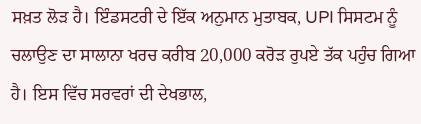ਸਖ਼ਤ ਲੋੜ ਹੈ। ਇੰਡਸਟਰੀ ਦੇ ਇੱਕ ਅਨੁਮਾਨ ਮੁਤਾਬਕ, UPI ਸਿਸਟਮ ਨੂੰ ਚਲਾਉਣ ਦਾ ਸਾਲਾਨਾ ਖਰਚ ਕਰੀਬ 20,000 ਕਰੋੜ ਰੁਪਏ ਤੱਕ ਪਹੁੰਚ ਗਿਆ ਹੈ। ਇਸ ਵਿੱਚ ਸਰਵਰਾਂ ਦੀ ਦੇਖਭਾਲ,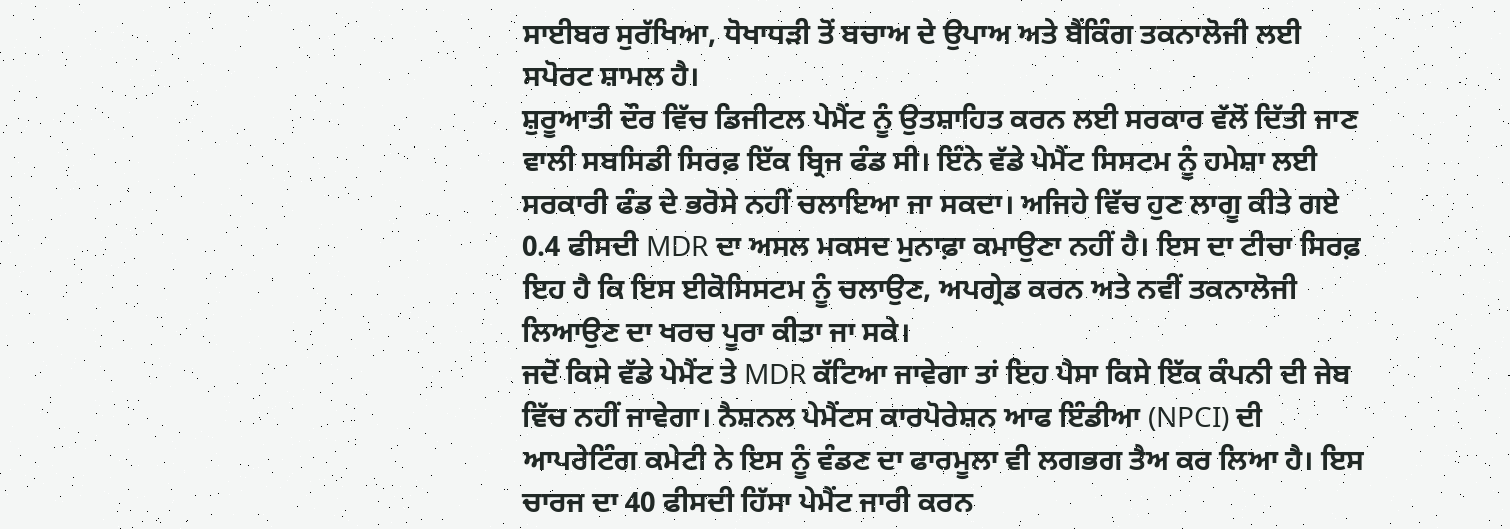ਸਾਈਬਰ ਸੁਰੱਖਿਆ, ਧੋਖਾਧੜੀ ਤੋਂ ਬਚਾਅ ਦੇ ਉਪਾਅ ਅਤੇ ਬੈਂਕਿੰਗ ਤਕਨਾਲੋਜੀ ਲਈ ਸਪੋਰਟ ਸ਼ਾਮਲ ਹੈ।
ਸ਼ੁਰੂਆਤੀ ਦੌਰ ਵਿੱਚ ਡਿਜੀਟਲ ਪੇਮੈਂਟ ਨੂੰ ਉਤਸ਼ਾਹਿਤ ਕਰਨ ਲਈ ਸਰਕਾਰ ਵੱਲੋਂ ਦਿੱਤੀ ਜਾਣ ਵਾਲੀ ਸਬਸਿਡੀ ਸਿਰਫ਼ ਇੱਕ ਬ੍ਰਿਜ ਫੰਡ ਸੀ। ਇੰਨੇ ਵੱਡੇ ਪੇਮੈਂਟ ਸਿਸਟਮ ਨੂੰ ਹਮੇਸ਼ਾ ਲਈ ਸਰਕਾਰੀ ਫੰਡ ਦੇ ਭਰੋਸੇ ਨਹੀਂ ਚਲਾਇਆ ਜਾ ਸਕਦਾ। ਅਜਿਹੇ ਵਿੱਚ ਹੁਣ ਲਾਗੂ ਕੀਤੇ ਗਏ 0.4 ਫੀਸਦੀ MDR ਦਾ ਅਸਲ ਮਕਸਦ ਮੁਨਾਫ਼ਾ ਕਮਾਉਣਾ ਨਹੀਂ ਹੈ। ਇਸ ਦਾ ਟੀਚਾ ਸਿਰਫ਼ ਇਹ ਹੈ ਕਿ ਇਸ ਈਕੋਸਿਸਟਮ ਨੂੰ ਚਲਾਉਣ, ਅਪਗ੍ਰੇਡ ਕਰਨ ਅਤੇ ਨਵੀਂ ਤਕਨਾਲੋਜੀ ਲਿਆਉਣ ਦਾ ਖਰਚ ਪੂਰਾ ਕੀਤਾ ਜਾ ਸਕੇ।
ਜਦੋਂ ਕਿਸੇ ਵੱਡੇ ਪੇਮੈਂਟ ਤੇ MDR ਕੱਟਿਆ ਜਾਵੇਗਾ ਤਾਂ ਇਹ ਪੈਸਾ ਕਿਸੇ ਇੱਕ ਕੰਪਨੀ ਦੀ ਜੇਬ ਵਿੱਚ ਨਹੀਂ ਜਾਵੇਗਾ। ਨੈਸ਼ਨਲ ਪੇਮੈਂਟਸ ਕਾਰਪੋਰੇਸ਼ਨ ਆਫ ਇੰਡੀਆ (NPCI) ਦੀ ਆਪਰੇਟਿੰਗ ਕਮੇਟੀ ਨੇ ਇਸ ਨੂੰ ਵੰਡਣ ਦਾ ਫਾਰਮੂਲਾ ਵੀ ਲਗਭਗ ਤੈਅ ਕਰ ਲਿਆ ਹੈ। ਇਸ ਚਾਰਜ ਦਾ 40 ਫੀਸਦੀ ਹਿੱਸਾ ਪੇਮੈਂਟ ਜਾਰੀ ਕਰਨ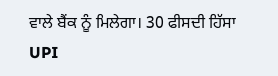ਵਾਲੇ ਬੈਂਕ ਨੂੰ ਮਿਲੇਗਾ। 30 ਫੀਸਦੀ ਹਿੱਸਾ UPI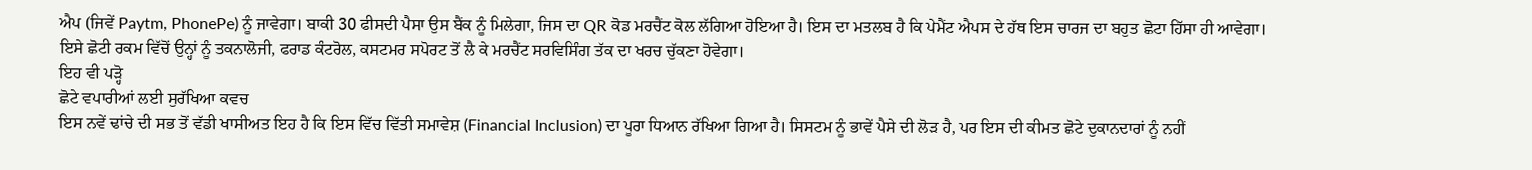ਐਪ (ਜਿਵੇਂ Paytm, PhonePe) ਨੂੰ ਜਾਵੇਗਾ। ਬਾਕੀ 30 ਫੀਸਦੀ ਪੈਸਾ ਉਸ ਬੈਂਕ ਨੂੰ ਮਿਲੇਗਾ, ਜਿਸ ਦਾ QR ਕੋਡ ਮਰਚੈਂਟ ਕੋਲ ਲੱਗਿਆ ਹੋਇਆ ਹੈ। ਇਸ ਦਾ ਮਤਲਬ ਹੈ ਕਿ ਪੇਮੈਂਟ ਐਪਸ ਦੇ ਹੱਥ ਇਸ ਚਾਰਜ ਦਾ ਬਹੁਤ ਛੋਟਾ ਹਿੱਸਾ ਹੀ ਆਵੇਗਾ। ਇਸੇ ਛੋਟੀ ਰਕਮ ਵਿੱਚੋਂ ਉਨ੍ਹਾਂ ਨੂੰ ਤਕਨਾਲੋਜੀ, ਫਰਾਡ ਕੰਟਰੋਲ, ਕਸਟਮਰ ਸਪੋਰਟ ਤੋਂ ਲੈ ਕੇ ਮਰਚੈਂਟ ਸਰਵਿਸਿੰਗ ਤੱਕ ਦਾ ਖਰਚ ਚੁੱਕਣਾ ਹੋਵੇਗਾ।
ਇਹ ਵੀ ਪੜ੍ਹੋ
ਛੋਟੇ ਵਪਾਰੀਆਂ ਲਈ ਸੁਰੱਖਿਆ ਕਵਚ
ਇਸ ਨਵੇਂ ਢਾਂਚੇ ਦੀ ਸਭ ਤੋਂ ਵੱਡੀ ਖਾਸੀਅਤ ਇਹ ਹੈ ਕਿ ਇਸ ਵਿੱਚ ਵਿੱਤੀ ਸਮਾਵੇਸ਼ (Financial Inclusion) ਦਾ ਪੂਰਾ ਧਿਆਨ ਰੱਖਿਆ ਗਿਆ ਹੈ। ਸਿਸਟਮ ਨੂੰ ਭਾਵੇਂ ਪੈਸੇ ਦੀ ਲੋੜ ਹੈ, ਪਰ ਇਸ ਦੀ ਕੀਮਤ ਛੋਟੇ ਦੁਕਾਨਦਾਰਾਂ ਨੂੰ ਨਹੀਂ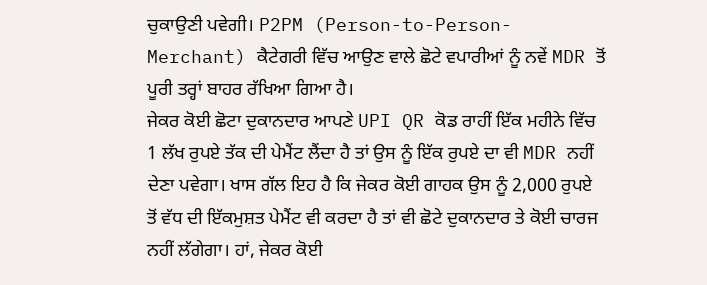ਚੁਕਾਉਣੀ ਪਵੇਗੀ। P2PM (Person-to-Person-Merchant) ਕੈਟੇਗਰੀ ਵਿੱਚ ਆਉਣ ਵਾਲੇ ਛੋਟੇ ਵਪਾਰੀਆਂ ਨੂੰ ਨਵੇਂ MDR ਤੋਂ ਪੂਰੀ ਤਰ੍ਹਾਂ ਬਾਹਰ ਰੱਖਿਆ ਗਿਆ ਹੈ।
ਜੇਕਰ ਕੋਈ ਛੋਟਾ ਦੁਕਾਨਦਾਰ ਆਪਣੇ UPI QR ਕੋਡ ਰਾਹੀਂ ਇੱਕ ਮਹੀਨੇ ਵਿੱਚ 1 ਲੱਖ ਰੁਪਏ ਤੱਕ ਦੀ ਪੇਮੈਂਟ ਲੈਂਦਾ ਹੈ ਤਾਂ ਉਸ ਨੂੰ ਇੱਕ ਰੁਪਏ ਦਾ ਵੀ MDR ਨਹੀਂ ਦੇਣਾ ਪਵੇਗਾ। ਖਾਸ ਗੱਲ ਇਹ ਹੈ ਕਿ ਜੇਕਰ ਕੋਈ ਗਾਹਕ ਉਸ ਨੂੰ 2,000 ਰੁਪਏ ਤੋਂ ਵੱਧ ਦੀ ਇੱਕਮੁਸ਼ਤ ਪੇਮੈਂਟ ਵੀ ਕਰਦਾ ਹੈ ਤਾਂ ਵੀ ਛੋਟੇ ਦੁਕਾਨਦਾਰ ਤੇ ਕੋਈ ਚਾਰਜ ਨਹੀਂ ਲੱਗੇਗਾ। ਹਾਂ, ਜੇਕਰ ਕੋਈ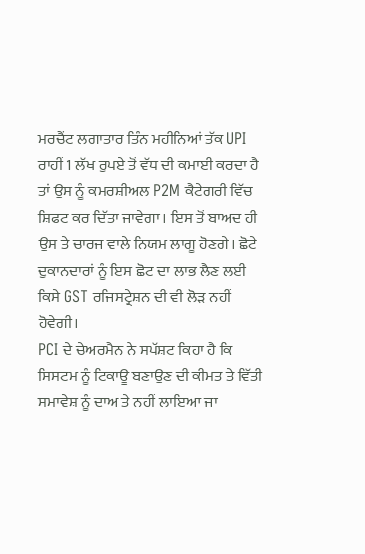ਮਰਚੈਂਟ ਲਗਾਤਾਰ ਤਿੰਨ ਮਹੀਨਿਆਂ ਤੱਕ UPI ਰਾਹੀਂ 1 ਲੱਖ ਰੁਪਏ ਤੋਂ ਵੱਧ ਦੀ ਕਮਾਈ ਕਰਦਾ ਹੈ ਤਾਂ ਉਸ ਨੂੰ ਕਮਰਸ਼ੀਅਲ P2M ਕੈਟੇਗਰੀ ਵਿੱਚ ਸ਼ਿਫਟ ਕਰ ਦਿੱਤਾ ਜਾਵੇਗਾ। ਇਸ ਤੋਂ ਬਾਅਦ ਹੀ ਉਸ ਤੇ ਚਾਰਜ ਵਾਲੇ ਨਿਯਮ ਲਾਗੂ ਹੋਣਗੇ। ਛੋਟੇ ਦੁਕਾਨਦਾਰਾਂ ਨੂੰ ਇਸ ਛੋਟ ਦਾ ਲਾਭ ਲੈਣ ਲਈ ਕਿਸੇ GST ਰਜਿਸਟ੍ਰੇਸ਼ਨ ਦੀ ਵੀ ਲੋੜ ਨਹੀਂ ਹੋਵੇਗੀ।
PCI ਦੇ ਚੇਅਰਮੈਨ ਨੇ ਸਪੱਸ਼ਟ ਕਿਹਾ ਹੈ ਕਿ ਸਿਸਟਮ ਨੂੰ ਟਿਕਾਊ ਬਣਾਉਣ ਦੀ ਕੀਮਤ ਤੇ ਵਿੱਤੀ ਸਮਾਵੇਸ਼ ਨੂੰ ਦਾਅ ਤੇ ਨਹੀਂ ਲਾਇਆ ਜਾ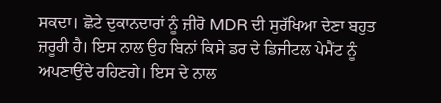ਸਕਦਾ। ਛੋਟੇ ਦੁਕਾਨਦਾਰਾਂ ਨੂੰ ਜ਼ੀਰੋ MDR ਦੀ ਸੁਰੱਖਿਆ ਦੇਣਾ ਬਹੁਤ ਜ਼ਰੂਰੀ ਹੈ। ਇਸ ਨਾਲ ਉਹ ਬਿਨਾਂ ਕਿਸੇ ਡਰ ਦੇ ਡਿਜੀਟਲ ਪੇਮੈਂਟ ਨੂੰ ਅਪਣਾਉਂਦੇ ਰਹਿਣਗੇ। ਇਸ ਦੇ ਨਾਲ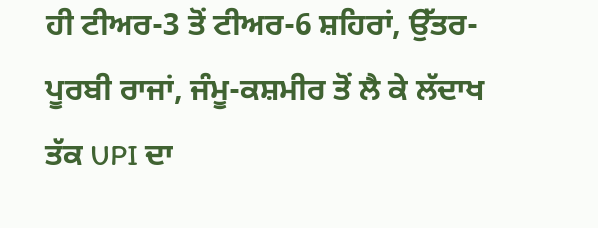ਹੀ ਟੀਅਰ-3 ਤੋਂ ਟੀਅਰ-6 ਸ਼ਹਿਰਾਂ, ਉੱਤਰ-ਪੂਰਬੀ ਰਾਜਾਂ, ਜੰਮੂ-ਕਸ਼ਮੀਰ ਤੋਂ ਲੈ ਕੇ ਲੱਦਾਖ ਤੱਕ UPI ਦਾ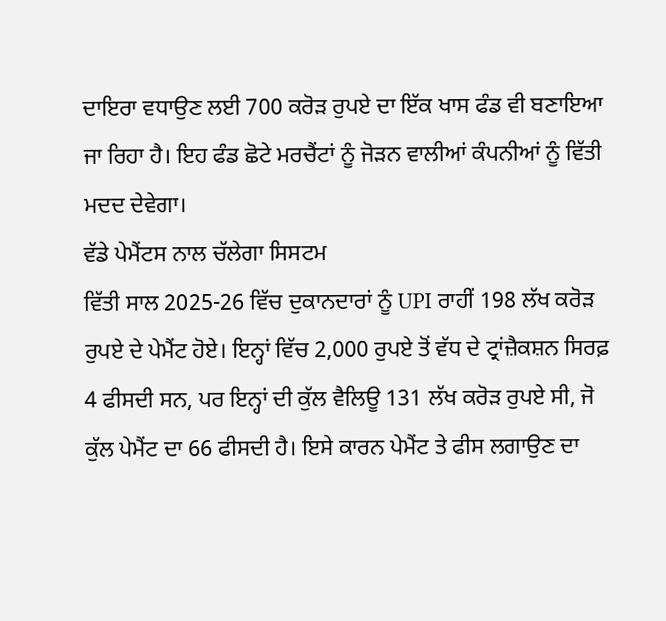ਦਾਇਰਾ ਵਧਾਉਣ ਲਈ 700 ਕਰੋੜ ਰੁਪਏ ਦਾ ਇੱਕ ਖਾਸ ਫੰਡ ਵੀ ਬਣਾਇਆ ਜਾ ਰਿਹਾ ਹੈ। ਇਹ ਫੰਡ ਛੋਟੇ ਮਰਚੈਂਟਾਂ ਨੂੰ ਜੋੜਨ ਵਾਲੀਆਂ ਕੰਪਨੀਆਂ ਨੂੰ ਵਿੱਤੀ ਮਦਦ ਦੇਵੇਗਾ।
ਵੱਡੇ ਪੇਮੈਂਟਸ ਨਾਲ ਚੱਲੇਗਾ ਸਿਸਟਮ
ਵਿੱਤੀ ਸਾਲ 2025-26 ਵਿੱਚ ਦੁਕਾਨਦਾਰਾਂ ਨੂੰ UPI ਰਾਹੀਂ 198 ਲੱਖ ਕਰੋੜ ਰੁਪਏ ਦੇ ਪੇਮੈਂਟ ਹੋਏ। ਇਨ੍ਹਾਂ ਵਿੱਚ 2,000 ਰੁਪਏ ਤੋਂ ਵੱਧ ਦੇ ਟ੍ਰਾਂਜ਼ੈਕਸ਼ਨ ਸਿਰਫ਼ 4 ਫੀਸਦੀ ਸਨ, ਪਰ ਇਨ੍ਹਾਂ ਦੀ ਕੁੱਲ ਵੈਲਿਊ 131 ਲੱਖ ਕਰੋੜ ਰੁਪਏ ਸੀ, ਜੋ ਕੁੱਲ ਪੇਮੈਂਟ ਦਾ 66 ਫੀਸਦੀ ਹੈ। ਇਸੇ ਕਾਰਨ ਪੇਮੈਂਟ ਤੇ ਫੀਸ ਲਗਾਉਣ ਦਾ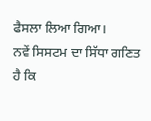ਫੈਸਲਾ ਲਿਆ ਗਿਆ।
ਨਵੇਂ ਸਿਸਟਮ ਦਾ ਸਿੱਧਾ ਗਣਿਤ ਹੈ ਕਿ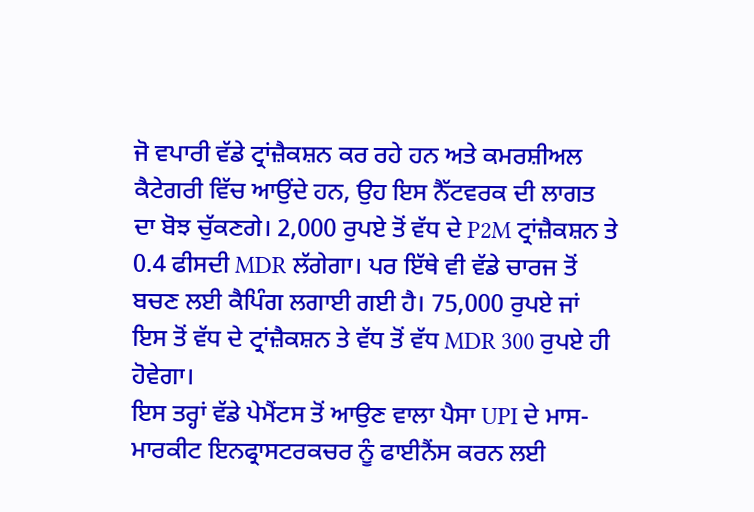ਜੋ ਵਪਾਰੀ ਵੱਡੇ ਟ੍ਰਾਂਜ਼ੈਕਸ਼ਨ ਕਰ ਰਹੇ ਹਨ ਅਤੇ ਕਮਰਸ਼ੀਅਲ ਕੈਟੇਗਰੀ ਵਿੱਚ ਆਉਂਦੇ ਹਨ, ਉਹ ਇਸ ਨੈੱਟਵਰਕ ਦੀ ਲਾਗਤ ਦਾ ਬੋਝ ਚੁੱਕਣਗੇ। 2,000 ਰੁਪਏ ਤੋਂ ਵੱਧ ਦੇ P2M ਟ੍ਰਾਂਜ਼ੈਕਸ਼ਨ ਤੇ 0.4 ਫੀਸਦੀ MDR ਲੱਗੇਗਾ। ਪਰ ਇੱਥੇ ਵੀ ਵੱਡੇ ਚਾਰਜ ਤੋਂ ਬਚਣ ਲਈ ਕੈਪਿੰਗ ਲਗਾਈ ਗਈ ਹੈ। 75,000 ਰੁਪਏ ਜਾਂ ਇਸ ਤੋਂ ਵੱਧ ਦੇ ਟ੍ਰਾਂਜ਼ੈਕਸ਼ਨ ਤੇ ਵੱਧ ਤੋਂ ਵੱਧ MDR 300 ਰੁਪਏ ਹੀ ਹੋਵੇਗਾ।
ਇਸ ਤਰ੍ਹਾਂ ਵੱਡੇ ਪੇਮੈਂਟਸ ਤੋਂ ਆਉਣ ਵਾਲਾ ਪੈਸਾ UPI ਦੇ ਮਾਸ-ਮਾਰਕੀਟ ਇਨਫ੍ਰਾਸਟਰਕਚਰ ਨੂੰ ਫਾਈਨੈਂਸ ਕਰਨ ਲਈ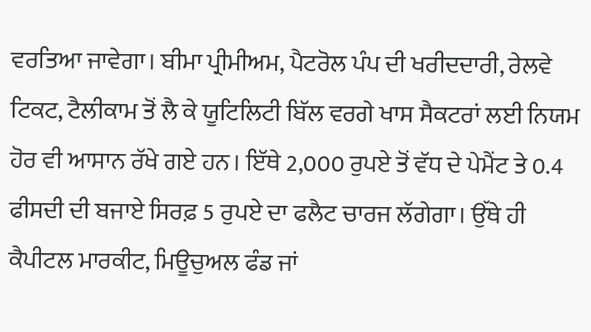ਵਰਤਿਆ ਜਾਵੇਗਾ। ਬੀਮਾ ਪ੍ਰੀਮੀਅਮ, ਪੈਟਰੋਲ ਪੰਪ ਦੀ ਖਰੀਦਦਾਰੀ, ਰੇਲਵੇ ਟਿਕਟ, ਟੈਲੀਕਾਮ ਤੋਂ ਲੈ ਕੇ ਯੂਟਿਲਿਟੀ ਬਿੱਲ ਵਰਗੇ ਖਾਸ ਸੈਕਟਰਾਂ ਲਈ ਨਿਯਮ ਹੋਰ ਵੀ ਆਸਾਨ ਰੱਖੇ ਗਏ ਹਨ। ਇੱਥੇ 2,000 ਰੁਪਏ ਤੋਂ ਵੱਧ ਦੇ ਪੇਮੈਂਟ ਤੇ 0.4 ਫੀਸਦੀ ਦੀ ਬਜਾਏ ਸਿਰਫ਼ 5 ਰੁਪਏ ਦਾ ਫਲੈਟ ਚਾਰਜ ਲੱਗੇਗਾ। ਉੱਥੇ ਹੀ ਕੈਪੀਟਲ ਮਾਰਕੀਟ, ਮਿਊਚੁਅਲ ਫੰਡ ਜਾਂ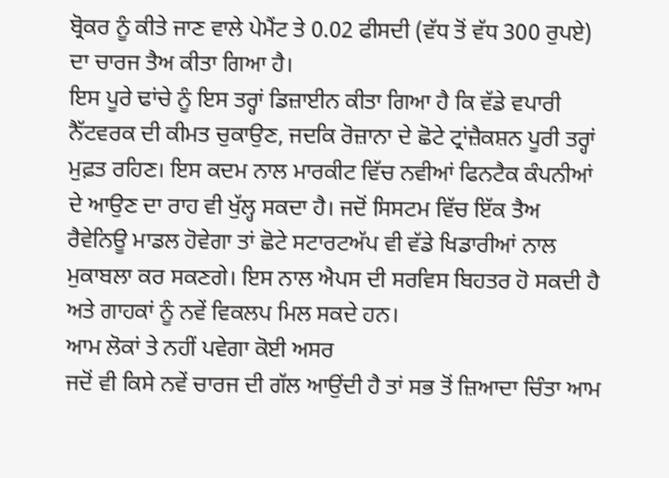ਬ੍ਰੋਕਰ ਨੂੰ ਕੀਤੇ ਜਾਣ ਵਾਲੇ ਪੇਮੈਂਟ ਤੇ 0.02 ਫੀਸਦੀ (ਵੱਧ ਤੋਂ ਵੱਧ 300 ਰੁਪਏ) ਦਾ ਚਾਰਜ ਤੈਅ ਕੀਤਾ ਗਿਆ ਹੈ।
ਇਸ ਪੂਰੇ ਢਾਂਚੇ ਨੂੰ ਇਸ ਤਰ੍ਹਾਂ ਡਿਜ਼ਾਈਨ ਕੀਤਾ ਗਿਆ ਹੈ ਕਿ ਵੱਡੇ ਵਪਾਰੀ ਨੈੱਟਵਰਕ ਦੀ ਕੀਮਤ ਚੁਕਾਉਣ, ਜਦਕਿ ਰੋਜ਼ਾਨਾ ਦੇ ਛੋਟੇ ਟ੍ਰਾਂਜ਼ੈਕਸ਼ਨ ਪੂਰੀ ਤਰ੍ਹਾਂ ਮੁਫ਼ਤ ਰਹਿਣ। ਇਸ ਕਦਮ ਨਾਲ ਮਾਰਕੀਟ ਵਿੱਚ ਨਵੀਆਂ ਫਿਨਟੈਕ ਕੰਪਨੀਆਂ ਦੇ ਆਉਣ ਦਾ ਰਾਹ ਵੀ ਖੁੱਲ੍ਹ ਸਕਦਾ ਹੈ। ਜਦੋਂ ਸਿਸਟਮ ਵਿੱਚ ਇੱਕ ਤੈਅ ਰੈਵੇਨਿਊ ਮਾਡਲ ਹੋਵੇਗਾ ਤਾਂ ਛੋਟੇ ਸਟਾਰਟਅੱਪ ਵੀ ਵੱਡੇ ਖਿਡਾਰੀਆਂ ਨਾਲ ਮੁਕਾਬਲਾ ਕਰ ਸਕਣਗੇ। ਇਸ ਨਾਲ ਐਪਸ ਦੀ ਸਰਵਿਸ ਬਿਹਤਰ ਹੋ ਸਕਦੀ ਹੈ ਅਤੇ ਗਾਹਕਾਂ ਨੂੰ ਨਵੇਂ ਵਿਕਲਪ ਮਿਲ ਸਕਦੇ ਹਨ।
ਆਮ ਲੋਕਾਂ ਤੇ ਨਹੀਂ ਪਵੇਗਾ ਕੋਈ ਅਸਰ
ਜਦੋਂ ਵੀ ਕਿਸੇ ਨਵੇਂ ਚਾਰਜ ਦੀ ਗੱਲ ਆਉਂਦੀ ਹੈ ਤਾਂ ਸਭ ਤੋਂ ਜ਼ਿਆਦਾ ਚਿੰਤਾ ਆਮ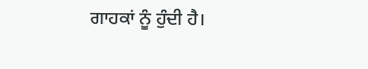ਗਾਹਕਾਂ ਨੂੰ ਹੁੰਦੀ ਹੈ।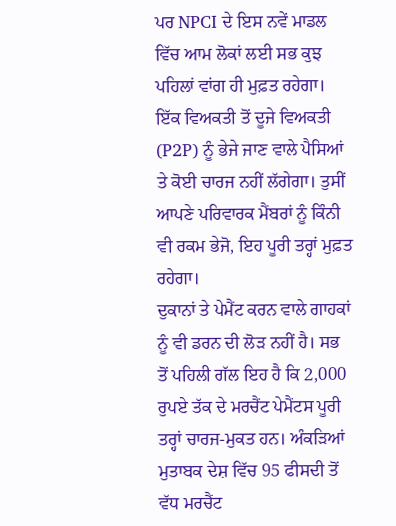ਪਰ NPCI ਦੇ ਇਸ ਨਵੇਂ ਮਾਡਲ ਵਿੱਚ ਆਮ ਲੋਕਾਂ ਲਈ ਸਭ ਕੁਝ ਪਹਿਲਾਂ ਵਾਂਗ ਹੀ ਮੁਫ਼ਤ ਰਹੇਗਾ। ਇੱਕ ਵਿਅਕਤੀ ਤੋਂ ਦੂਜੇ ਵਿਅਕਤੀ (P2P) ਨੂੰ ਭੇਜੇ ਜਾਣ ਵਾਲੇ ਪੈਸਿਆਂ ਤੇ ਕੋਈ ਚਾਰਜ ਨਹੀਂ ਲੱਗੇਗਾ। ਤੁਸੀਂ ਆਪਣੇ ਪਰਿਵਾਰਕ ਮੈਂਬਰਾਂ ਨੂੰ ਕਿੰਨੀ ਵੀ ਰਕਮ ਭੇਜੋ, ਇਹ ਪੂਰੀ ਤਰ੍ਹਾਂ ਮੁਫ਼ਤ ਰਹੇਗਾ।
ਦੁਕਾਨਾਂ ਤੇ ਪੇਮੈਂਟ ਕਰਨ ਵਾਲੇ ਗਾਹਕਾਂ ਨੂੰ ਵੀ ਡਰਨ ਦੀ ਲੋੜ ਨਹੀਂ ਹੈ। ਸਭ ਤੋਂ ਪਹਿਲੀ ਗੱਲ ਇਹ ਹੈ ਕਿ 2,000 ਰੁਪਏ ਤੱਕ ਦੇ ਮਰਚੈਂਟ ਪੇਮੈਂਟਸ ਪੂਰੀ ਤਰ੍ਹਾਂ ਚਾਰਜ-ਮੁਕਤ ਹਨ। ਅੰਕੜਿਆਂ ਮੁਤਾਬਕ ਦੇਸ਼ ਵਿੱਚ 95 ਫੀਸਦੀ ਤੋਂ ਵੱਧ ਮਰਚੈਂਟ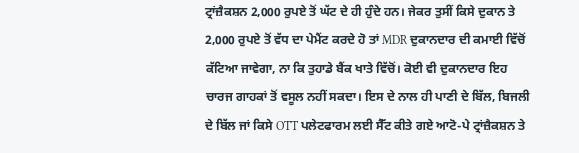ਟ੍ਰਾਂਜ਼ੈਕਸ਼ਨ 2,000 ਰੁਪਏ ਤੋਂ ਘੱਟ ਦੇ ਹੀ ਹੁੰਦੇ ਹਨ। ਜੇਕਰ ਤੁਸੀਂ ਕਿਸੇ ਦੁਕਾਨ ਤੇ 2,000 ਰੁਪਏ ਤੋਂ ਵੱਧ ਦਾ ਪੇਮੈਂਟ ਕਰਦੇ ਹੋ ਤਾਂ MDR ਦੁਕਾਨਦਾਰ ਦੀ ਕਮਾਈ ਵਿੱਚੋਂ ਕੱਟਿਆ ਜਾਵੇਗਾ, ਨਾ ਕਿ ਤੁਹਾਡੇ ਬੈਂਕ ਖਾਤੇ ਵਿੱਚੋਂ। ਕੋਈ ਵੀ ਦੁਕਾਨਦਾਰ ਇਹ ਚਾਰਜ ਗਾਹਕਾਂ ਤੋਂ ਵਸੂਲ ਨਹੀਂ ਸਕਦਾ। ਇਸ ਦੇ ਨਾਲ ਹੀ ਪਾਣੀ ਦੇ ਬਿੱਲ, ਬਿਜਲੀ ਦੇ ਬਿੱਲ ਜਾਂ ਕਿਸੇ OTT ਪਲੇਟਫਾਰਮ ਲਈ ਸੈੱਟ ਕੀਤੇ ਗਏ ਆਟੋ-ਪੇ ਟ੍ਰਾਂਜ਼ੈਕਸ਼ਨ ਤੇ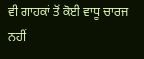ਵੀ ਗਾਹਕਾਂ ਤੋਂ ਕੋਈ ਵਾਧੂ ਚਾਰਜ ਨਹੀਂ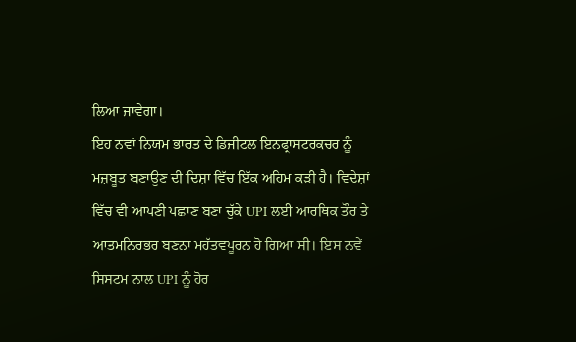ਲਿਆ ਜਾਵੇਗਾ।
ਇਹ ਨਵਾਂ ਨਿਯਮ ਭਾਰਤ ਦੇ ਡਿਜੀਟਲ ਇਨਫ੍ਰਾਸਟਰਕਚਰ ਨੂੰ ਮਜ਼ਬੂਤ ਬਣਾਉਣ ਦੀ ਦਿਸ਼ਾ ਵਿੱਚ ਇੱਕ ਅਹਿਮ ਕੜੀ ਹੈ। ਵਿਦੇਸ਼ਾਂ ਵਿੱਚ ਵੀ ਆਪਣੀ ਪਛਾਣ ਬਣਾ ਚੁੱਕੇ UPI ਲਈ ਆਰਥਿਕ ਤੌਰ ਤੇ ਆਤਮਨਿਰਭਰ ਬਣਨਾ ਮਹੱਤਵਪੂਰਨ ਹੋ ਗਿਆ ਸੀ। ਇਸ ਨਵੇਂ ਸਿਸਟਮ ਨਾਲ UPI ਨੂੰ ਹੋਰ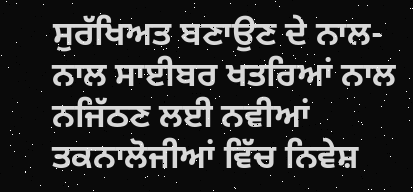ਸੁਰੱਖਿਅਤ ਬਣਾਉਣ ਦੇ ਨਾਲ-ਨਾਲ ਸਾਈਬਰ ਖਤਰਿਆਂ ਨਾਲ ਨਜਿੱਠਣ ਲਈ ਨਵੀਆਂ ਤਕਨਾਲੋਜੀਆਂ ਵਿੱਚ ਨਿਵੇਸ਼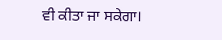ਵੀ ਕੀਤਾ ਜਾ ਸਕੇਗਾ।